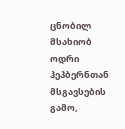ცნობილ მსახიობ ოდრი ჰეპბერნთან მსგავსების გამო,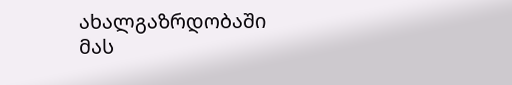ახალგაზრდობაში მას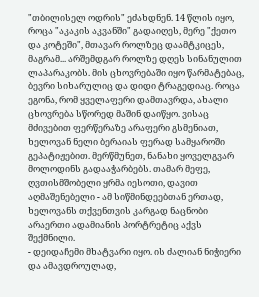"თბილისელ ოდრის" ეძახდნენ. 14 წლის იყო, როცა "აკაკის აკვანში" გადაიღეს, მერე "ქეთო და კოტეში", მთავარ როლზეც დაამტკიცეს, მაგრამ... არშემდგარ როლზე დღეს სინანულით ლაპარაკობს. მის ცხოვრებაში იყო წარმატებაც, ბევრი სიხარულიც და დიდი ტრაგედიაც. როცა ეგონა, რომ ყველაფერი დამთავრდა, ახალი ცხოვრება სწორედ მაშინ დაიწყო. ვისაც მძივებით ფერწერაზე არაფერი გსმენიათ, ხელოვან ნელი ბერაიას ფერად სამყაროში გეპატიჟებით. მერწმუნეთ, ნანახი ყოველგვარ მოლოდინს გადააჭარბებს. თამარ მეფე, ღვთისმშობელი ყრმა იესოთი, დავით აღმაშენებელი - ამ სიწმინდეებთან ერთად, ხელოვანს თქვენთვის კარგად ნაცნობი არაერთი ადამიანის პორტრეტიც აქვს შექმნილი.
- დეიდაჩემი მხატვარი იყო. ის ძალიან ნიჭიერი და ამავდროულად,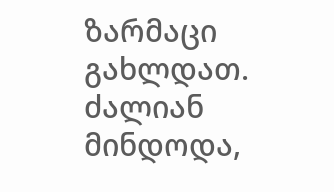ზარმაცი გახლდათ. ძალიან მინდოდა,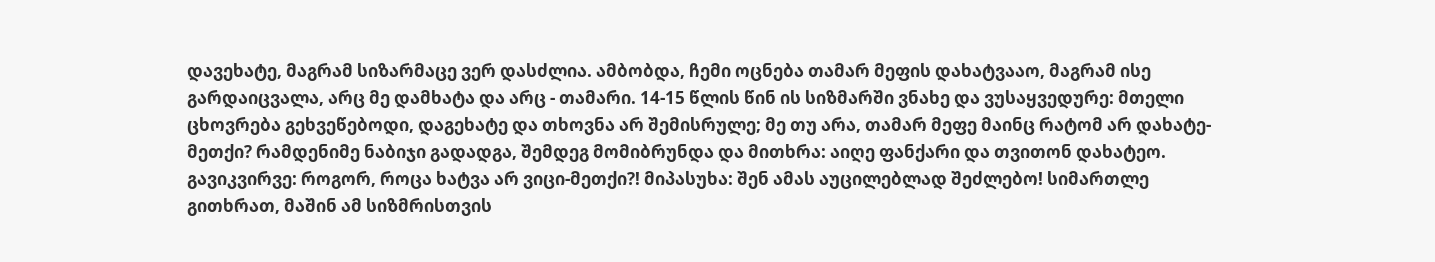დავეხატე, მაგრამ სიზარმაცე ვერ დასძლია. ამბობდა, ჩემი ოცნება თამარ მეფის დახატვააო, მაგრამ ისე გარდაიცვალა, არც მე დამხატა და არც - თამარი. 14-15 წლის წინ ის სიზმარში ვნახე და ვუსაყვედურე: მთელი ცხოვრება გეხვეწებოდი, დაგეხატე და თხოვნა არ შემისრულე; მე თუ არა, თამარ მეფე მაინც რატომ არ დახატე-მეთქი? რამდენიმე ნაბიჯი გადადგა, შემდეგ მომიბრუნდა და მითხრა: აიღე ფანქარი და თვითონ დახატეო. გავიკვირვე: როგორ, როცა ხატვა არ ვიცი-მეთქი?! მიპასუხა: შენ ამას აუცილებლად შეძლებო! სიმართლე გითხრათ, მაშინ ამ სიზმრისთვის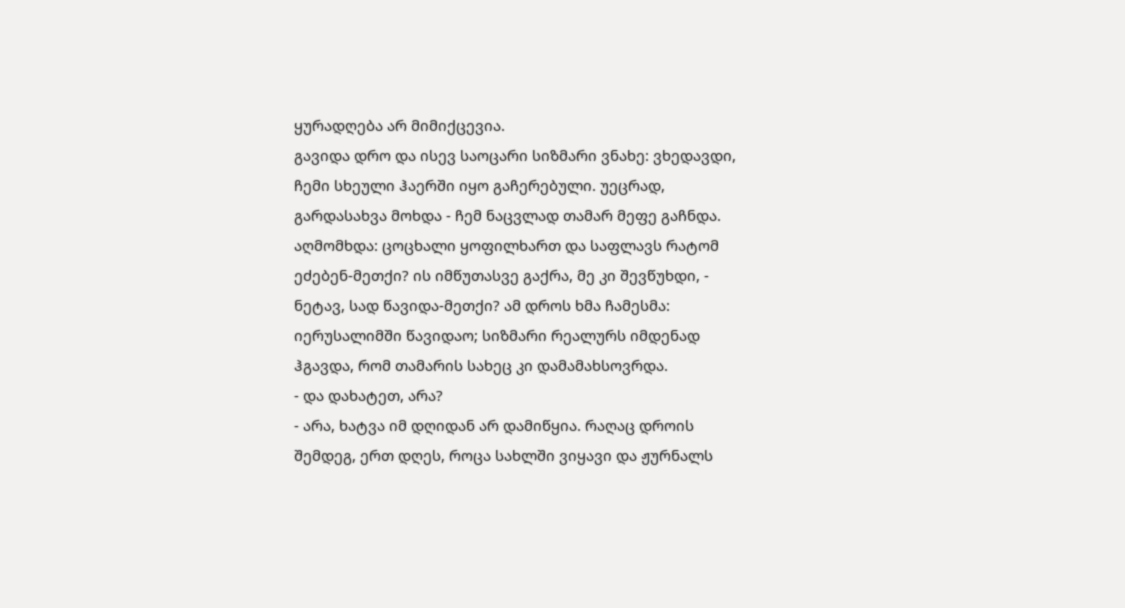ყურადღება არ მიმიქცევია.
გავიდა დრო და ისევ საოცარი სიზმარი ვნახე: ვხედავდი, ჩემი სხეული ჰაერში იყო გაჩერებული. უეცრად, გარდასახვა მოხდა - ჩემ ნაცვლად თამარ მეფე გაჩნდა. აღმომხდა: ცოცხალი ყოფილხართ და საფლავს რატომ ეძებენ-მეთქი? ის იმწუთასვე გაქრა, მე კი შევწუხდი, - ნეტავ, სად წავიდა-მეთქი? ამ დროს ხმა ჩამესმა: იერუსალიმში წავიდაო; სიზმარი რეალურს იმდენად ჰგავდა, რომ თამარის სახეც კი დამამახსოვრდა.
- და დახატეთ, არა?
- არა, ხატვა იმ დღიდან არ დამიწყია. რაღაც დროის შემდეგ, ერთ დღეს, როცა სახლში ვიყავი და ჟურნალს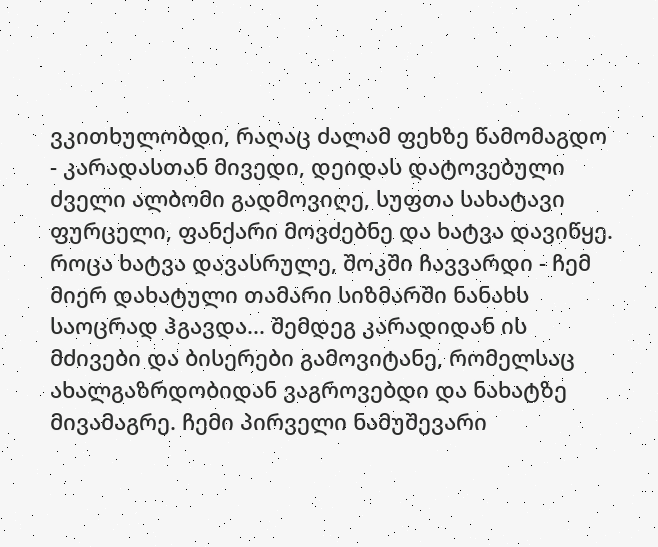ვკითხულობდი, რაღაც ძალამ ფეხზე წამომაგდო - კარადასთან მივედი, დეიდას დატოვებული ძველი ალბომი გადმოვიღე, სუფთა სახატავი ფურცელი, ფანქარი მოვძებნე და ხატვა დავიწყე. როცა ხატვა დავასრულე, შოკში ჩავვარდი - ჩემ მიერ დახატული თამარი სიზმარში ნანახს საოცრად ჰგავდა... შემდეგ კარადიდან ის მძივები და ბისერები გამოვიტანე, რომელსაც ახალგაზრდობიდან ვაგროვებდი და ნახატზე მივამაგრე. ჩემი პირველი ნამუშევარი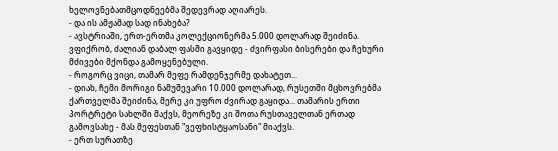ხელოვნებათმცოდნეებმა შედევრად აღიარეს.
- და ის ამჟამად სად ინახება?
- ავსტრიაში, ერთ-ერთმა კოლექციონერმა 5.000 დოლარად შეიძინა. ვფიქრობ, ძალიან დაბალ ფასში გავყიდე - ძვირფასი ბისერები და ჩეხური მძივები მქონდა გამოყენებული.
- როგორც ვიცი, თამარ მეფე რამდენჯერმე დახატეთ...
- დიახ, ჩემი მორიგი ნამუშევარი 10.000 დოლარად, რუსეთში მცხოვრებმა ქართველმა შეიძინა, მერე კი უფრო ძვირად გაყიდა... თამარის ერთი პორტრეტი სახლში მაქვს, მეორეზე კი შოთა რუსთაველთან ერთად გამოვსახე - მას მეფესთან "ვეფხისტყაოსანი" მიაქვს.
- ერთ სურათზე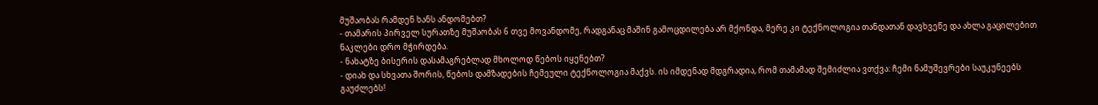მუშაობას რამდენ ხანს ანდომებთ?
- თამარის პირველ სურათზე მუშაობას 6 თვე მოვანდომე, რადგანაც მაშინ გამოცდილება არ მქონდა, მერე კი ტექნოლოგია თანდათან დავხვეწე და ახლა გაცილებით ნაკლები დრო მჭირდება.
- ნახატზე ბისერის დასამაგრებლად მხოლოდ წებოს იყენებთ?
- დიახ და სხვათა შორის, წებოს დამზადების ჩემეული ტექნოლოგია მაქვს. ის იმდენად მდგრადია, რომ თამამად შემიძლია ვთქვა: ჩემი ნამუშევრები საუკუნეებს გაუძლებს!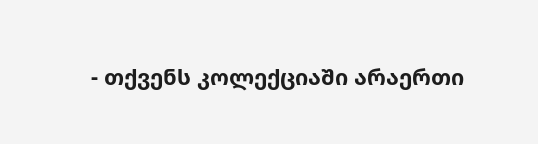- თქვენს კოლექციაში არაერთი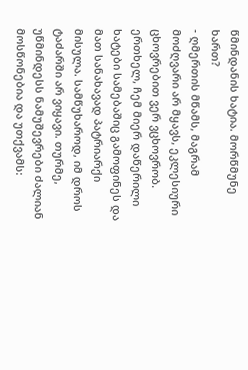წმინდანის ხატია. მორწმუნე ხართ?
- ღმერთის მწამს, მაგრამ მოძღვარი არ მყავს, ეკლესიური ცხოვრებით ვერ ვცხოვრობ. ერთხელ, ჩემ მიერ დაწერილი ხატები სამებაშიც გამოფინეს და მათ სანახავად პატრიარქი მისულა. სამწუხაროდ, იმ დროს ტაძარში არ ვიყავი. თურმე, უწმინდესს ნამუშევრები ძალიან მოსწონებია და უთქვამს: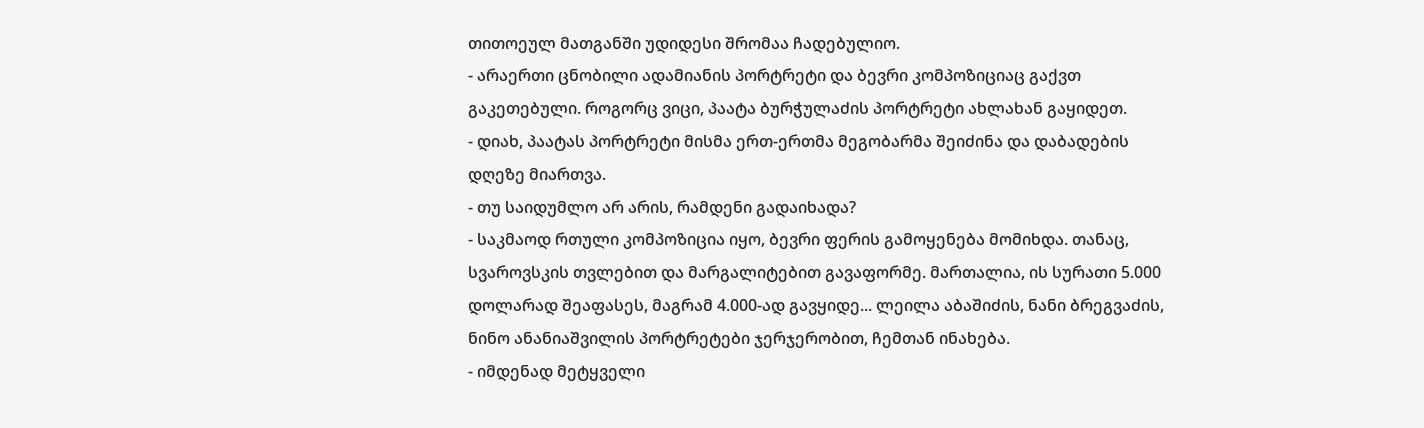თითოეულ მათგანში უდიდესი შრომაა ჩადებულიო.
- არაერთი ცნობილი ადამიანის პორტრეტი და ბევრი კომპოზიციაც გაქვთ გაკეთებული. როგორც ვიცი, პაატა ბურჭულაძის პორტრეტი ახლახან გაყიდეთ.
- დიახ, პაატას პორტრეტი მისმა ერთ-ერთმა მეგობარმა შეიძინა და დაბადების დღეზე მიართვა.
- თუ საიდუმლო არ არის, რამდენი გადაიხადა?
- საკმაოდ რთული კომპოზიცია იყო, ბევრი ფერის გამოყენება მომიხდა. თანაც, სვაროვსკის თვლებით და მარგალიტებით გავაფორმე. მართალია, ის სურათი 5.000 დოლარად შეაფასეს, მაგრამ 4.000-ად გავყიდე... ლეილა აბაშიძის, ნანი ბრეგვაძის, ნინო ანანიაშვილის პორტრეტები ჯერჯერობით, ჩემთან ინახება.
- იმდენად მეტყველი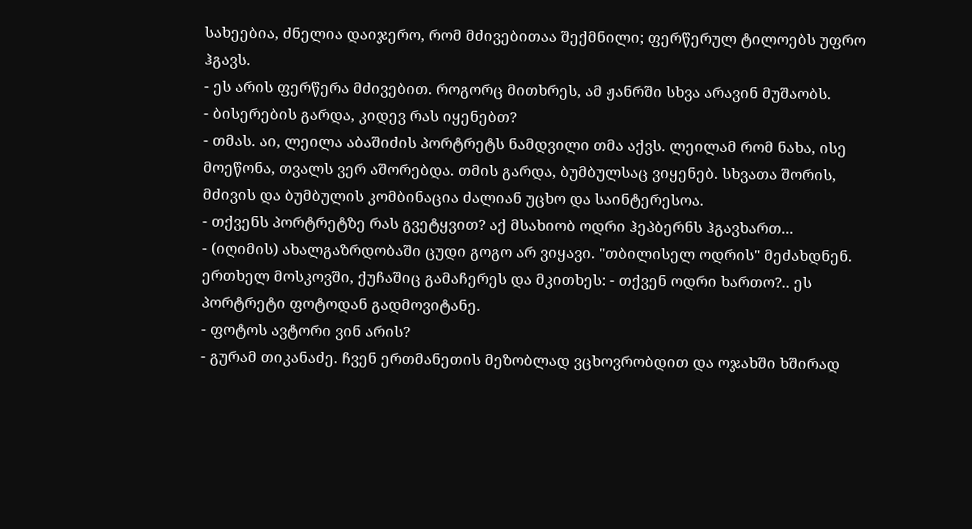სახეებია, ძნელია დაიჯერო, რომ მძივებითაა შექმნილი; ფერწერულ ტილოებს უფრო ჰგავს.
- ეს არის ფერწერა მძივებით. როგორც მითხრეს, ამ ჟანრში სხვა არავინ მუშაობს.
- ბისერების გარდა, კიდევ რას იყენებთ?
- თმას. აი, ლეილა აბაშიძის პორტრეტს ნამდვილი თმა აქვს. ლეილამ რომ ნახა, ისე მოეწონა, თვალს ვერ აშორებდა. თმის გარდა, ბუმბულსაც ვიყენებ. სხვათა შორის, მძივის და ბუმბულის კომბინაცია ძალიან უცხო და საინტერესოა.
- თქვენს პორტრეტზე რას გვეტყვით? აქ მსახიობ ოდრი ჰეპბერნს ჰგავხართ...
- (იღიმის) ახალგაზრდობაში ცუდი გოგო არ ვიყავი. "თბილისელ ოდრის" მეძახდნენ. ერთხელ მოსკოვში, ქუჩაშიც გამაჩერეს და მკითხეს: - თქვენ ოდრი ხართო?.. ეს პორტრეტი ფოტოდან გადმოვიტანე.
- ფოტოს ავტორი ვინ არის?
- გურამ თიკანაძე. ჩვენ ერთმანეთის მეზობლად ვცხოვრობდით და ოჯახში ხშირად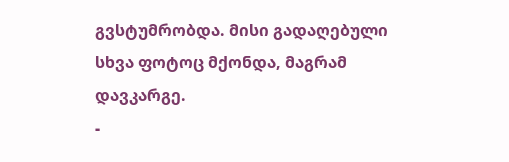გვსტუმრობდა. მისი გადაღებული სხვა ფოტოც მქონდა, მაგრამ დავკარგე.
-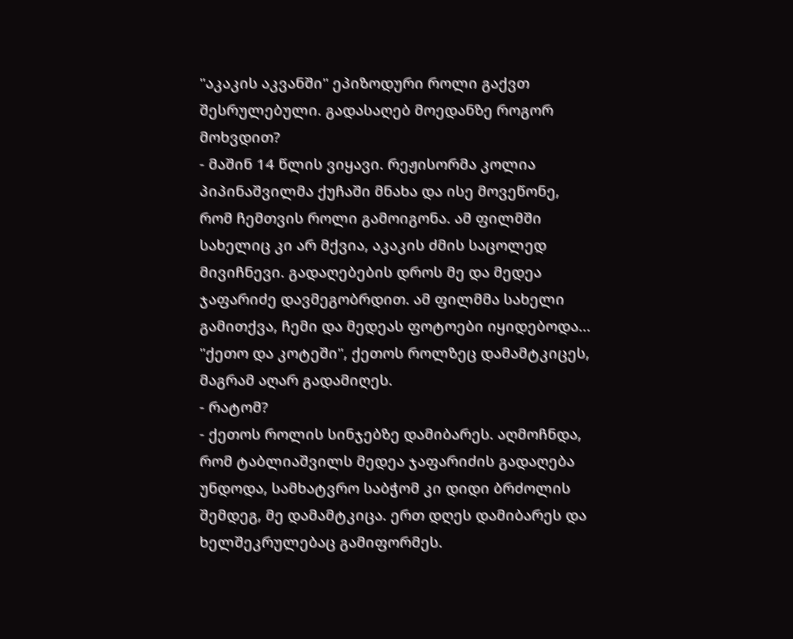"აკაკის აკვანში" ეპიზოდური როლი გაქვთ შესრულებული. გადასაღებ მოედანზე როგორ მოხვდით?
- მაშინ 14 წლის ვიყავი. რეჟისორმა კოლია პიპინაშვილმა ქუჩაში მნახა და ისე მოვეწონე, რომ ჩემთვის როლი გამოიგონა. ამ ფილმში სახელიც კი არ მქვია, აკაკის ძმის საცოლედ მივიჩნევი. გადაღებების დროს მე და მედეა ჯაფარიძე დავმეგობრდით. ამ ფილმმა სახელი გამითქვა, ჩემი და მედეას ფოტოები იყიდებოდა... "ქეთო და კოტეში", ქეთოს როლზეც დამამტკიცეს, მაგრამ აღარ გადამიღეს.
- რატომ?
- ქეთოს როლის სინჯებზე დამიბარეს. აღმოჩნდა, რომ ტაბლიაშვილს მედეა ჯაფარიძის გადაღება უნდოდა, სამხატვრო საბჭომ კი დიდი ბრძოლის შემდეგ, მე დამამტკიცა. ერთ დღეს დამიბარეს და ხელშეკრულებაც გამიფორმეს.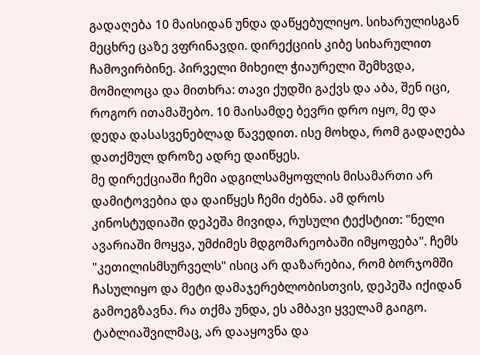გადაღება 10 მაისიდან უნდა დაწყებულიყო. სიხარულისგან მეცხრე ცაზე ვფრინავდი. დირექციის კიბე სიხარულით ჩამოვირბინე. პირველი მიხეილ ჭიაურელი შემხვდა, მომილოცა და მითხრა: თავი ქუდში გაქვს და აბა, შენ იცი, როგორ ითამაშებო. 10 მაისამდე ბევრი დრო იყო, მე და დედა დასასვენებლად წავედით. ისე მოხდა, რომ გადაღება დათქმულ დროზე ადრე დაიწყეს.
მე დირექციაში ჩემი ადგილსამყოფლის მისამართი არ დამიტოვებია და დაიწყეს ჩემი ძებნა. ამ დროს კინოსტუდიაში დეპეშა მივიდა, რუსული ტექსტით: "ნელი ავარიაში მოყვა, უმძიმეს მდგომარეობაში იმყოფება". ჩემს "კეთილისმსურველს" ისიც არ დაზარებია, რომ ბორჯომში ჩასულიყო და მეტი დამაჯერებლობისთვის, დეპეშა იქიდან გამოეგზავნა. რა თქმა უნდა, ეს ამბავი ყველამ გაიგო. ტაბლიაშვილმაც, არ დააყოვნა და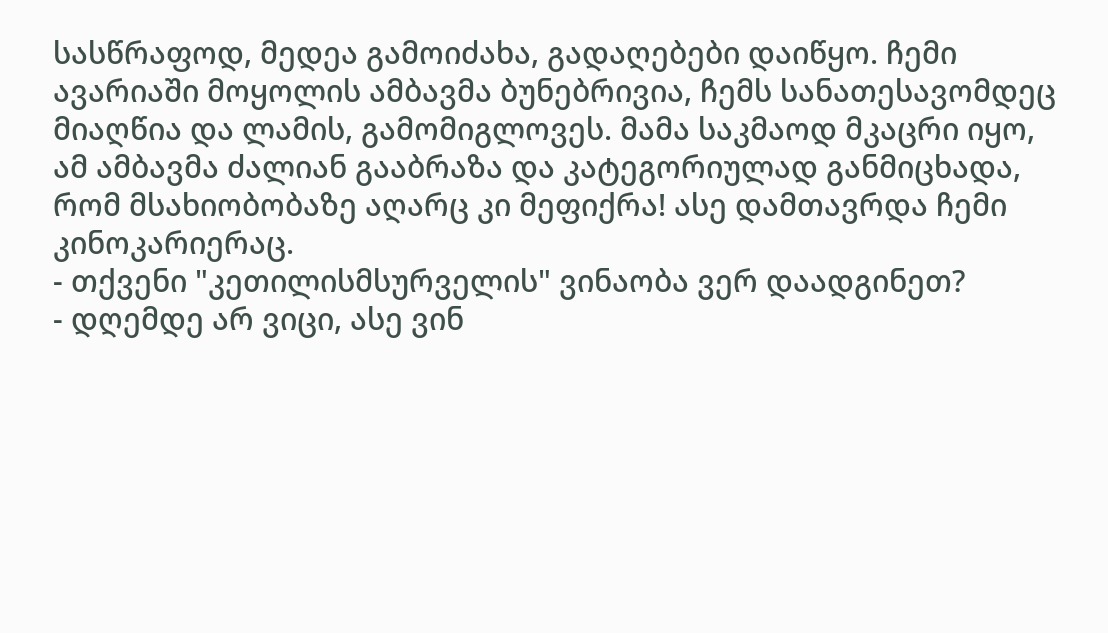სასწრაფოდ, მედეა გამოიძახა, გადაღებები დაიწყო. ჩემი ავარიაში მოყოლის ამბავმა ბუნებრივია, ჩემს სანათესავომდეც მიაღწია და ლამის, გამომიგლოვეს. მამა საკმაოდ მკაცრი იყო, ამ ამბავმა ძალიან გააბრაზა და კატეგორიულად განმიცხადა, რომ მსახიობობაზე აღარც კი მეფიქრა! ასე დამთავრდა ჩემი კინოკარიერაც.
- თქვენი "კეთილისმსურველის" ვინაობა ვერ დაადგინეთ?
- დღემდე არ ვიცი, ასე ვინ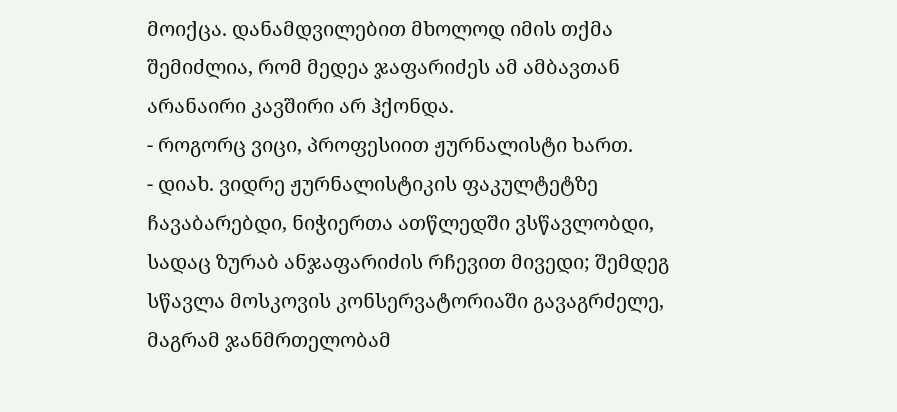მოიქცა. დანამდვილებით მხოლოდ იმის თქმა შემიძლია, რომ მედეა ჯაფარიძეს ამ ამბავთან არანაირი კავშირი არ ჰქონდა.
- როგორც ვიცი, პროფესიით ჟურნალისტი ხართ.
- დიახ. ვიდრე ჟურნალისტიკის ფაკულტეტზე ჩავაბარებდი, ნიჭიერთა ათწლედში ვსწავლობდი, სადაც ზურაბ ანჯაფარიძის რჩევით მივედი; შემდეგ სწავლა მოსკოვის კონსერვატორიაში გავაგრძელე, მაგრამ ჯანმრთელობამ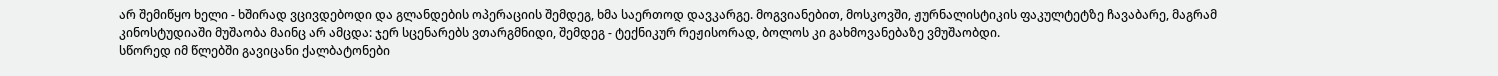არ შემიწყო ხელი - ხშირად ვცივდებოდი და გლანდების ოპერაციის შემდეგ, ხმა საერთოდ დავკარგე. მოგვიანებით, მოსკოვში, ჟურნალისტიკის ფაკულტეტზე ჩავაბარე, მაგრამ კინოსტუდიაში მუშაობა მაინც არ ამცდა: ჯერ სცენარებს ვთარგმნიდი, შემდეგ - ტექნიკურ რეჟისორად, ბოლოს კი გახმოვანებაზე ვმუშაობდი.
სწორედ იმ წლებში გავიცანი ქალბატონები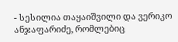- სესილია თაყაიშვილი და ვერიკო ანჯაფარიძე, რომლებიც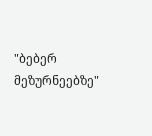"ბებერ მეზურნეებზე"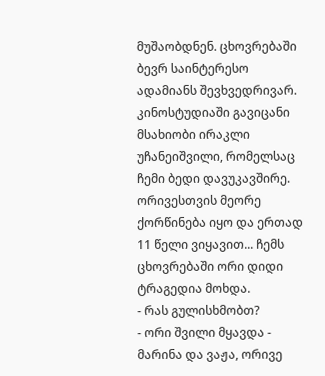მუშაობდნენ. ცხოვრებაში ბევრ საინტერესო ადამიანს შევხვედრივარ. კინოსტუდიაში გავიცანი მსახიობი ირაკლი უჩანეიშვილი, რომელსაც ჩემი ბედი დავუკავშირე. ორივესთვის მეორე ქორწინება იყო და ერთად 11 წელი ვიყავით... ჩემს ცხოვრებაში ორი დიდი ტრაგედია მოხდა.
- რას გულისხმობთ?
- ორი შვილი მყავდა - მარინა და ვაჟა, ორივე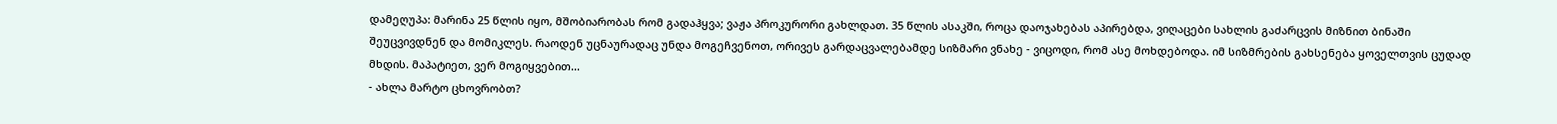დამეღუპა: მარინა 25 წლის იყო, მშობიარობას რომ გადაჰყვა; ვაჟა პროკურორი გახლდათ. 35 წლის ასაკში, როცა დაოჯახებას აპირებდა, ვიღაცები სახლის გაძარცვის მიზნით ბინაში შეუცვივდნენ და მომიკლეს. რაოდენ უცნაურადაც უნდა მოგეჩვენოთ, ორივეს გარდაცვალებამდე სიზმარი ვნახე - ვიცოდი, რომ ასე მოხდებოდა. იმ სიზმრების გახსენება ყოველთვის ცუდად მხდის. მაპატიეთ, ვერ მოგიყვებით...
- ახლა მარტო ცხოვრობთ?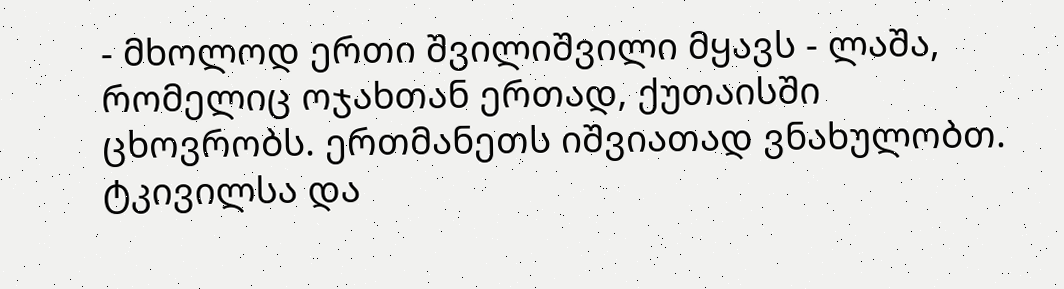- მხოლოდ ერთი შვილიშვილი მყავს - ლაშა, რომელიც ოჯახთან ერთად, ქუთაისში ცხოვრობს. ერთმანეთს იშვიათად ვნახულობთ. ტკივილსა და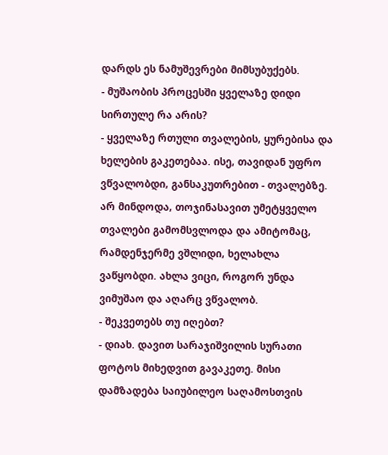დარდს ეს ნამუშევრები მიმსუბუქებს.
- მუშაობის პროცესში ყველაზე დიდი სირთულე რა არის?
- ყველაზე რთული თვალების, ყურებისა და ხელების გაკეთებაა. ისე, თავიდან უფრო ვწვალობდი, განსაკუთრებით - თვალებზე. არ მინდოდა, თოჯინასავით უმეტყველო თვალები გამომსვლოდა და ამიტომაც, რამდენჯერმე ვშლიდი, ხელახლა ვაწყობდი. ახლა ვიცი, როგორ უნდა ვიმუშაო და აღარც ვწვალობ.
- შეკვეთებს თუ იღებთ?
- დიახ. დავით სარაჯიშვილის სურათი ფოტოს მიხედვით გავაკეთე. მისი დამზადება საიუბილეო საღამოსთვის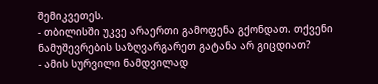შემიკვეთეს.
- თბილისში უკვე არაერთი გამოფენა გქონდათ. თქვენი ნამუშევრების საზღვარგარეთ გატანა არ გიცდიათ?
- ამის სურვილი ნამდვილად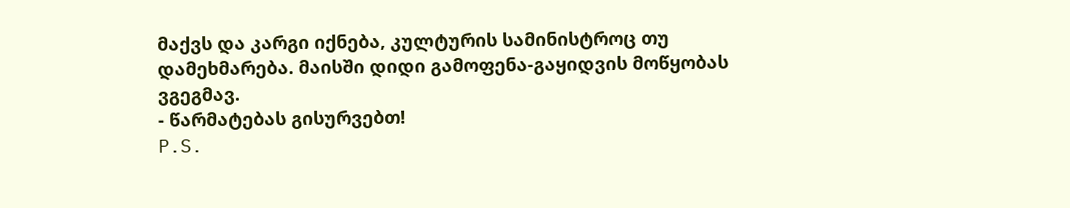მაქვს და კარგი იქნება, კულტურის სამინისტროც თუ დამეხმარება. მაისში დიდი გამოფენა-გაყიდვის მოწყობას ვგეგმავ.
- წარმატებას გისურვებთ!
P.S.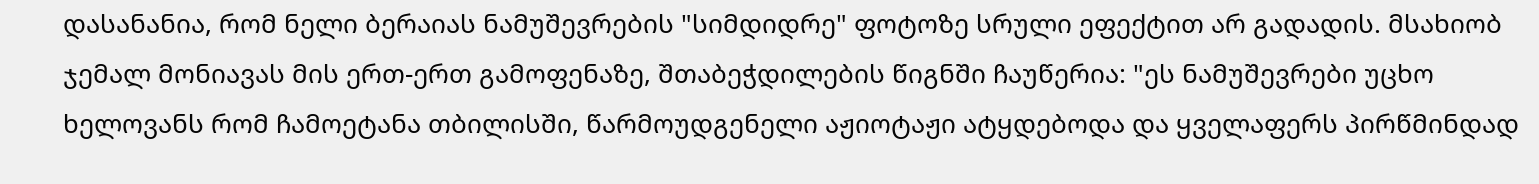დასანანია, რომ ნელი ბერაიას ნამუშევრების "სიმდიდრე" ფოტოზე სრული ეფექტით არ გადადის. მსახიობ ჯემალ მონიავას მის ერთ-ერთ გამოფენაზე, შთაბეჭდილების წიგნში ჩაუწერია: "ეს ნამუშევრები უცხო ხელოვანს რომ ჩამოეტანა თბილისში, წარმოუდგენელი აჟიოტაჟი ატყდებოდა და ყველაფერს პირწმინდად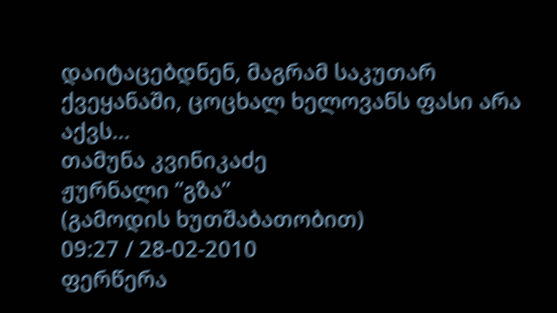დაიტაცებდნენ, მაგრამ საკუთარ ქვეყანაში, ცოცხალ ხელოვანს ფასი არა აქვს...
თამუნა კვინიკაძე
ჟურნალი ”გზა”
(გამოდის ხუთშაბათობით)
09:27 / 28-02-2010
ფერწერა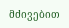მძივებით